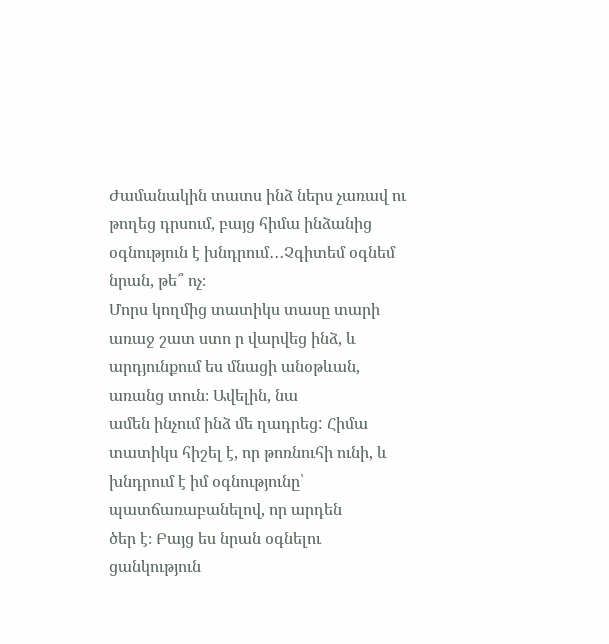Ժամանակին տատս ինձ ներս չառավ ու թողեց դրսում, բայց հիմա ինձանից օգնություն է խնդրում․․․Չգիտեմ օգնեմ նրան, թե՞ ոչ։
Մորս կողմից տատիկս տասը տարի առաջ շատ ստո ր վարվեց ինձ, և արդյունքում ես մնացի անօթևան, առանց տուն։ Ավելին, նա
ամեն ինչում ինձ մե ղադրեց: Հիմա տատիկս հիշել է, որ թոռնուհի ունի, և խնդրում է իմ օգնությունը՝ պատճառաբանելով, որ արդեն
ծեր է։ Բայց ես նրան օգնելու ցանկություն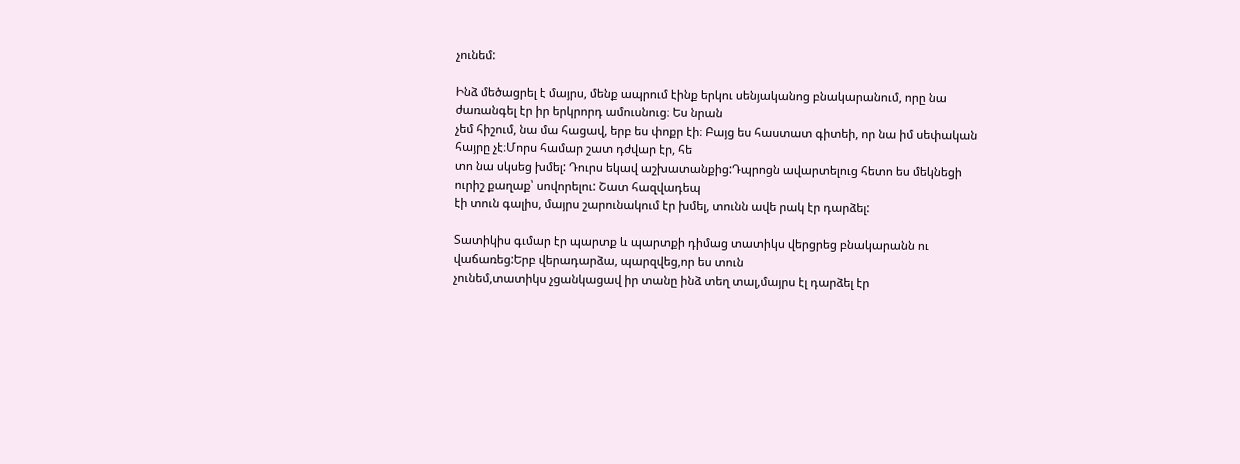չունեմ:

Ինձ մեծացրել է մայրս, մենք ապրում էինք երկու սենյականոց բնակարանում, որը նա ժառանգել էր իր երկրորդ ամուսնուց։ Ես նրան
չեմ հիշում, նա մա հացավ, երբ ես փոքր էի։ Բայց ես հաստատ գիտեի, որ նա իմ սեփական հայրը չէ։Մորս համար շատ դժվար էր, հե
տո նա սկսեց խմել: Դուրս եկավ աշխատանքից:Դպրոցն ավարտելուց հետո ես մեկնեցի ուրիշ քաղաք՝ սովորելու: Շատ հազվադեպ
էի տուն գալիս, մայրս շարունակում էր խմել, տունն ավե րակ էր դարձել:

Տատիկիս գւմար էր պարտք և պարտքի դիմաց տատիկս վերցրեց բնակարանն ու վաճառեց:Երբ վերադարձա, պարզվեց,որ ես տուն
չունեմ,տատիկս չցանկացավ իր տանը ինձ տեղ տալ,մայրս էլ դարձել էր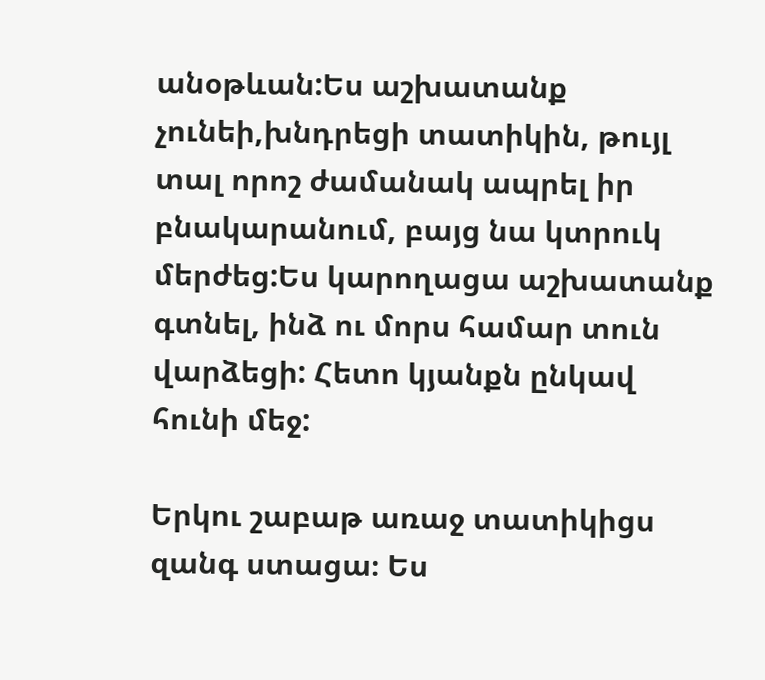անօթևան:Ես աշխատանք չունեի,խնդրեցի տատիկին, թույլ
տալ որոշ ժամանակ ապրել իր բնակարանում, բայց նա կտրուկ մերժեց:Ես կարողացա աշխատանք գտնել, ինձ ու մորս համար տուն
վարձեցի: Հետո կյանքն ընկավ հունի մեջ:

Երկու շաբաթ առաջ տատիկիցս զանգ ստացա։ Ես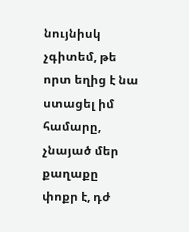նույնիսկ չգիտեմ, թե որտ եղից է նա ստացել իմ համարը, չնայած մեր քաղաքը
փոքր է, դժ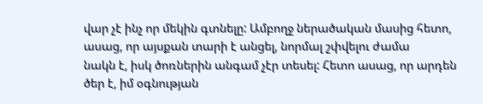վար չէ ինչ որ մեկին գտնելը: Ամբողջ ներածական մասից հետո, ասաց, որ այսքան տարի է անցել, նորմալ շփվելու ժամա
նակն է, իսկ ծոռներին անգամ չէր տեսել: Հետո ասաց, որ արդեն ծեր է, իմ օգնության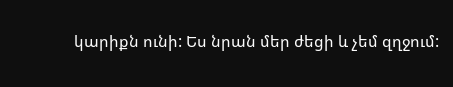կարիքն ունի: Ես նրան մեր ժեցի և չեմ զղջում: